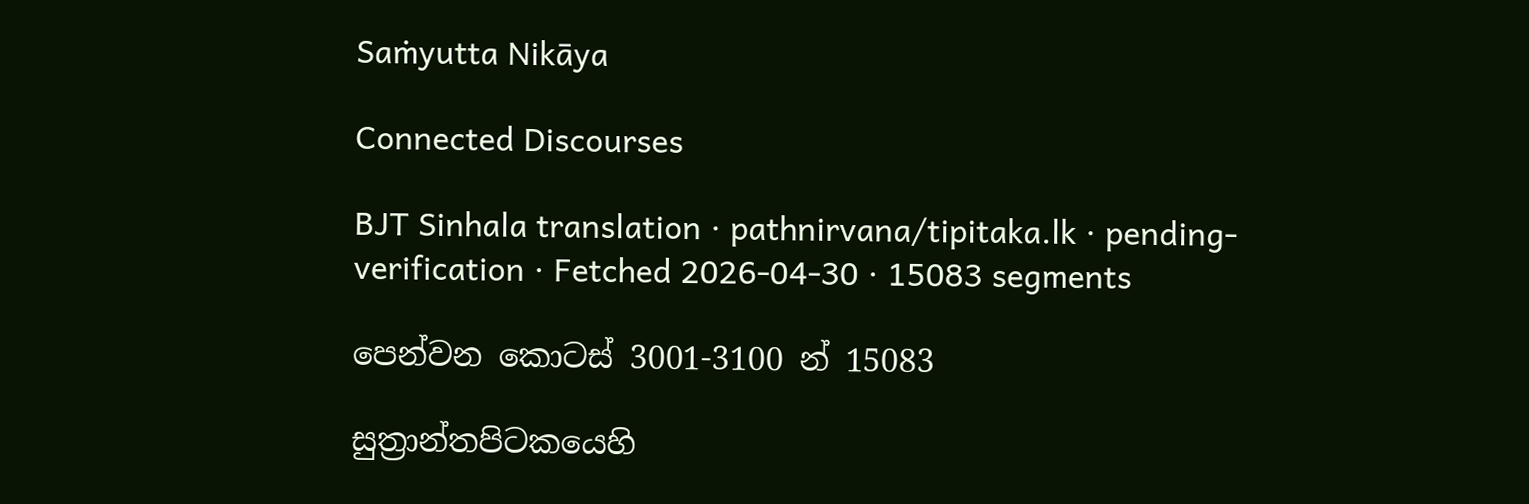Saṁyutta Nikāya

Connected Discourses

BJT Sinhala translation · pathnirvana/tipitaka.lk · pending-verification · Fetched 2026-04-30 · 15083 segments

පෙන්වන කොටස් 3001-3100 න් 15083

සුත්‍රාන්තපිටකයෙහි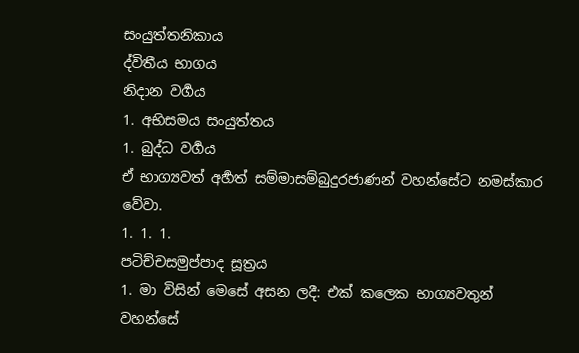සංයුත්තනිකාය
ද්විතීය භාගය
නිදාන වර්‍ගය
1. අභිසමය සංයුත්තය
1. බුද්ධ වර්‍ගය
ඒ භාග්‍යවත් අර්‍හත් සම්මාසම්බුදුරජාණන් වහන්සේට නමස්කාර වේවා.
1. 1. 1.
පටිච්චසමුප්පාද සූත්‍රය
1. මා විසින් මෙසේ අසන ලදී: එක් කලෙක භාග්‍යවතුන් වහන්සේ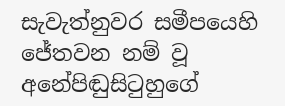සැවැත්නුවර සමීපයෙහි ජේතවන නම් වූ අනේපිඬුසිටුහුගේ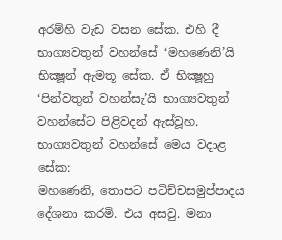අරම්හි වැඩ වසන සේක. එහි දී භාග්‍යවතුන් වහන්සේ ‘මහණෙනි’යි භික්‍ෂූන් ඇමතූ සේක. ඒ භික්‍ෂූහු ‘පින්වතුන් වහන්සැ’යි භාග්‍යවතුන් වහන්සේට පිළිවදන් ඇස්වූහ. භාග්‍යවතුන් වහන්සේ මෙය වදාළ සේක:
මහණෙනි, තොපට පටිච්චසමුප්පාදය දේශනා කරමි. එය අසවු. මනා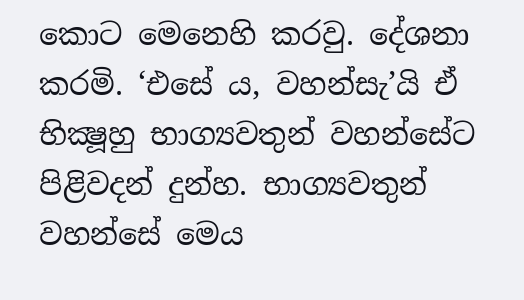කොට මෙනෙහි කරවු. දේශනා කරමි. ‘එසේ ය, වහන්සැ’යි ඒ භික්‍ෂූහු භාග්‍යවතුන් වහන්සේට පිළිවදන් දුන්හ. භාග්‍යවතුන් වහන්සේ මෙය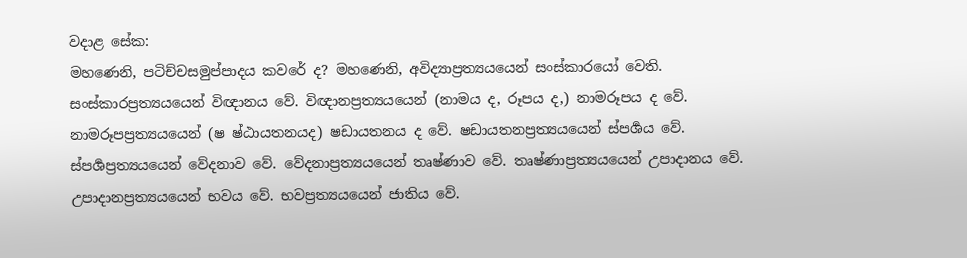වදාළ සේක:
මහණෙනි, පටිච්චසමුප්පාදය කවරේ ද? මහණෙනි, අවිද්‍යාප්‍රත්‍යයයෙන් සංස්කාරයෝ වෙති. සංස්කාරප්‍රත්‍යයයෙන් විඥානය වේ. විඥානප්‍රත්‍යයයෙන් (නාමය ද, රූපය ද,) නාමරූපය ද වේ. නාමරූපප්‍රත්‍යයයෙන් (ෂ ෂ්ඨායතනයද) ෂඩායතනය ද වේ. ෂඩායතනප්‍රත්‍යයයෙන් ස්පර්‍ශය වේ. ස්පර්‍ශප්‍රත්‍යයයෙන් වේදනාව වේ. වේදනාප්‍රත්‍යයයෙන් තෘෂ්ණාව වේ. තෘෂ්ණාප්‍රත්‍යයයෙන් උපාදානය වේ. උපාදානප්‍රත්‍යයයෙන් භවය වේ. භවප්‍රත්‍යයයෙන් ජාතිය වේ.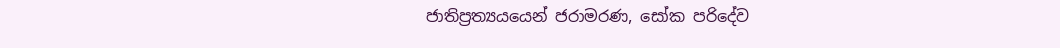ජාතිප්‍රත්‍යයයෙන් ජරාමරණ, සෝක පරිදේව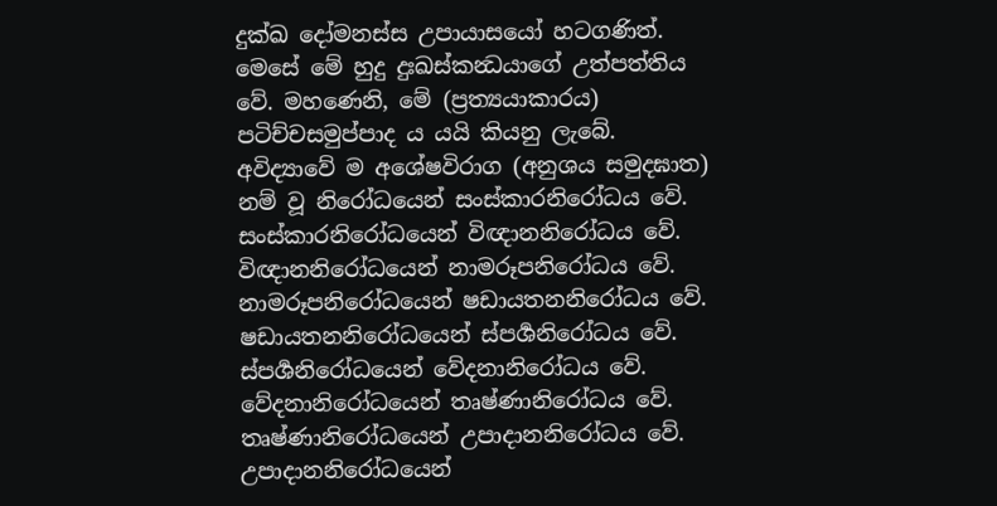දුක්ඛ දෝමනස්ස උපායාසයෝ හටගණිත්. මෙසේ මේ හුදු දුඃඛස්කන්‍ධයාගේ උත්පත්තිය වේ. මහණෙනි, මේ (ප්‍රත්‍යයාකාරය) පටිච්චසමුප්පාද ය යයි කියනු ලැබේ.
අවිද්‍යාවේ ම අශේෂවිරාග (අනුශය සමුදඝාත) නම් වූ නිරෝධයෙන් සංස්කාරනිරෝධය වේ. සංස්කාරනිරෝධයෙන් විඥානනිරෝධය වේ. විඥානනිරෝධයෙන් නාමරූපනිරෝධය වේ. නාමරූපනිරෝධයෙන් ෂඩායතනනිරෝධය වේ. ෂඩායතනනිරෝධයෙන් ස්පර්‍ශනිරෝධය වේ. ස්පර්‍ශනිරෝධයෙන් වේදනානිරෝධය වේ. වේදනානිරෝධයෙන් තෘෂ්ණානිරෝධය වේ. තෘෂ්ණානිරෝධයෙන් උපාදානනිරෝධය වේ. උපාදානනිරෝධයෙන්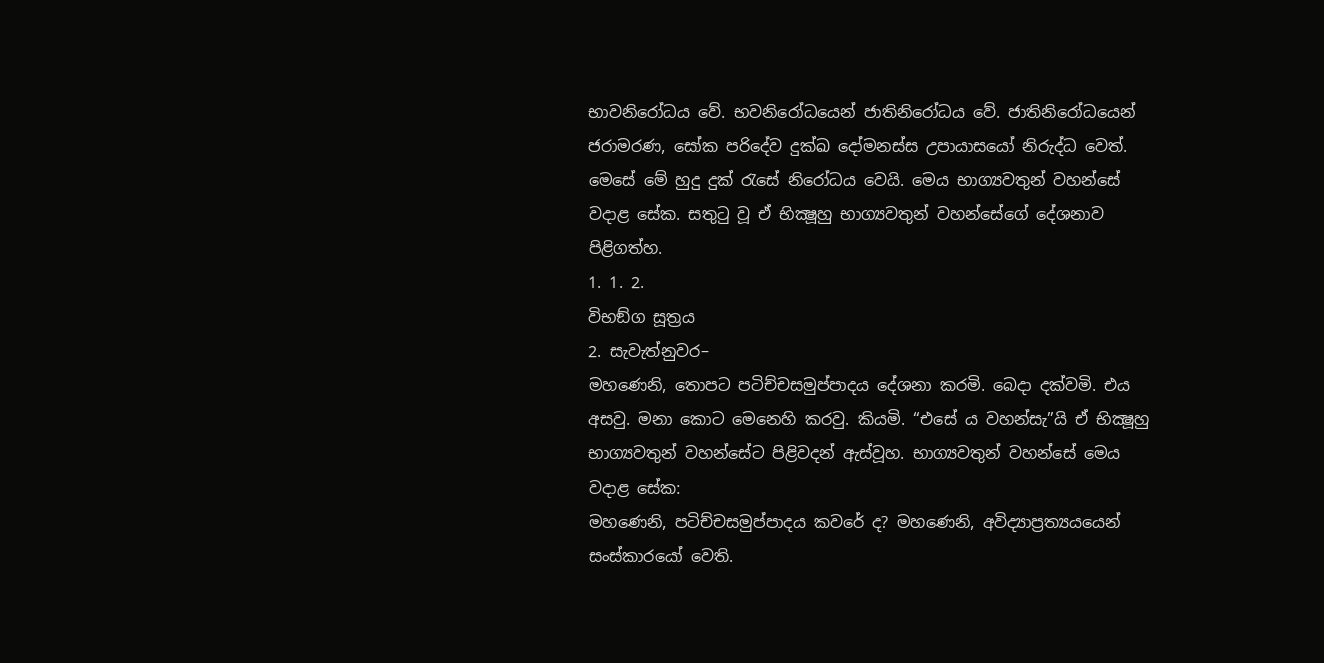භාවනිරෝධය වේ. භවනිරෝධයෙන් ජාතිනිරෝධය වේ. ජාතිනිරෝධයෙන් ජරාමරණ, සෝක පරිදේව දුක්ඛ දෝමනස්ස උපායාසයෝ නිරුද්ධ වෙත්. මෙසේ මේ හුදු දුක් රැසේ නිරෝධය වෙයි. මෙය භාග්‍යවතුන් වහන්සේ වදාළ සේක. සතුටු වූ ඒ භික්‍ෂූහු භාග්‍යවතුන් වහන්සේගේ දේශනාව පිළිගත්හ.
1. 1. 2.
විභඞ්ග සූත්‍රය
2. සැවැත්නුවර–
මහණෙනි, තොපට පටිච්චසමුප්පාදය දේශනා කරමි. බෙදා දක්වමි. එය අසවු. මනා කොට මෙනෙහි කරවු. කියමි. “එසේ ය වහන්සැ”යි ඒ භික්‍ෂූහු භාග්‍යවතුන් වහන්සේට පිළිවදන් ඇස්වූහ. භාග්‍යවතුන් වහන්සේ මෙය වදාළ සේක:
මහණෙනි, පටිච්චසමුප්පාදය කවරේ ද? මහණෙනි, අවිද්‍යාප්‍රත්‍යයයෙන් සංස්කාරයෝ වෙති.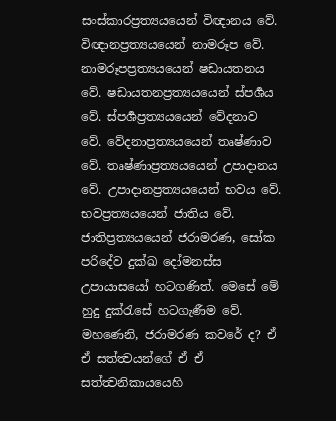සංස්කාරප්‍රත්‍යයයෙන් විඥානය වේ. විඥානප්‍රත්‍යයයෙන් නාමරූප වේ. නාමරූපප්‍රත්‍යයයෙන් ෂඩායතනය වේ. ෂඩායතනප්‍රත්‍යයයෙන් ස්පර්‍ශය වේ. ස්පර්‍ශප්‍රත්‍යයයෙන් වේදනාව වේ. වේදනාප්‍රත්‍යයයෙන් තෘෂ්ණාව වේ. තෘෂ්ණාප්‍රත්‍යයයෙන් උපාදානය වේ. උපාදානප්‍රත්‍යයයෙන් භවය වේ. භවප්‍රත්‍යයයෙන් ජාතිය වේ. ජාතිප්‍රත්‍යයයෙන් ජරාමරණ, සෝක පරිදේව දුක්ඛ දෝමනස්ස උපායාසයෝ හටගණිත්. මෙසේ මේ හුදු දුක්රැසේ හටගැණීම වේ.
මහණෙනි, ජරාමරණ කවරේ ද? ඒ ඒ සත්ත්‍වයන්ගේ ඒ ඒ සත්ත්‍වනිකායයෙහි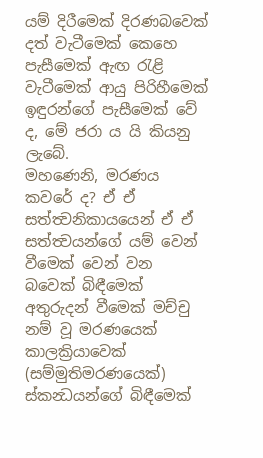යම් දිරීමෙක් දිරණබවෙක් දත් වැටීමෙක් කෙහෙ පැසීමෙක් ඇඟ රැළි වැටීමෙක් ආයු පිරිහීමෙක් ඉඳුරන්ගේ පැසීමෙක් වේ ද, මේ ජරා ය යි කියනු ලැබේ.
මහණෙනි, මරණය කවරේ ද? ඒ ඒ සත්ත්‍වනිකායයෙන් ඒ ඒ සත්ත්‍වයන්ගේ යම් වෙන් වීමෙක් වෙන් වන බවෙක් බිඳීමෙක් අතුරුදන් වීමෙක් මච්චු නම් වූ මරණයෙක් කාලක්‍රියාවෙක් (සම්මුතිමරණයෙක්) ස්කන්‍ධයන්ගේ බිඳීමෙක්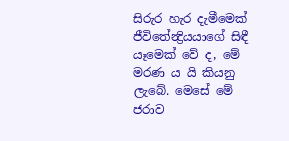සිරුර හැර දැමීමෙක් ජීවිතේන්‍ද්‍රියයාගේ සිඳී යෑමෙක් වේ ද, මේ මරණ ය යි කියනු ලැබේ. මෙසේ මේ ජරාව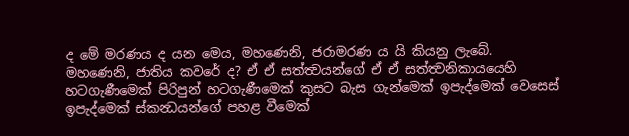ද මේ මරණය ද යන මෙය, මහණෙනි, ජරාමරණ ය යි කියනු ලැබේ.
මහණෙනි, ජාතිය කවරේ ද? ඒ ඒ සත්ත්‍වයන්ගේ ඒ ඒ සත්ත්‍වනිකායයෙහි හටගැණීමෙක් පිරිපුන් හටගැණීමෙක් කුසට බැස ගැන්මෙක් ඉපැද්මෙක් වෙසෙස් ඉපැද්මෙක් ස්කන්‍ධයන්ගේ පහළ වීමෙක්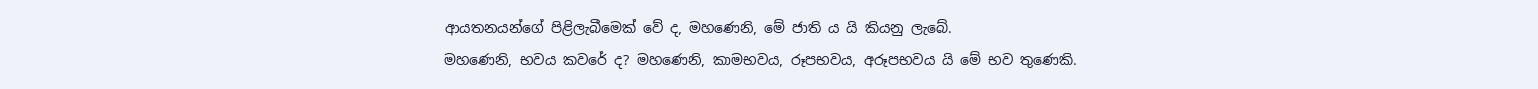ආයතනයන්ගේ පිළිලැබීමෙක් වේ ද, මහණෙනි, මේ ජාති ය යි කියනු ලැබේ.
මහණෙනි, භවය කවරේ ද? මහණෙනි, කාමභවය, රූපභවය, අරූපභවය යි මේ භව තුණෙකි.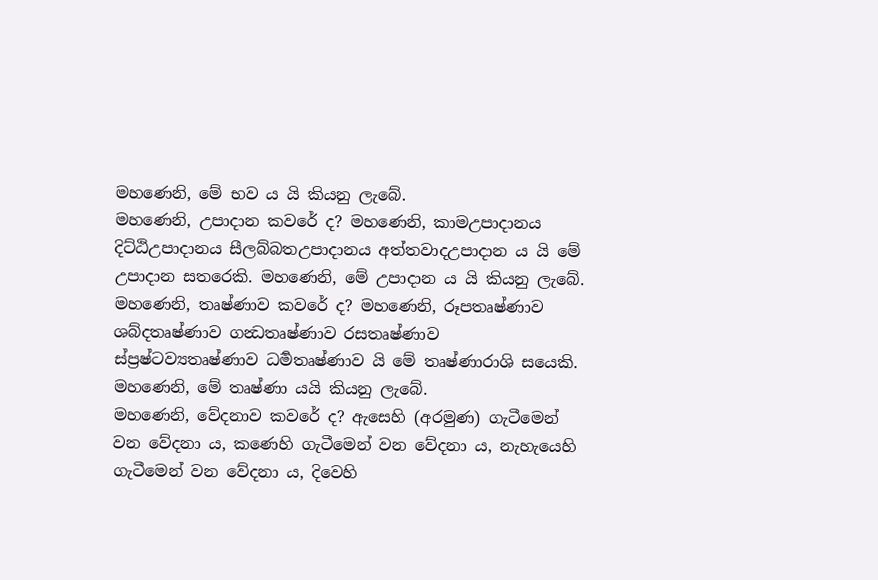මහණෙනි, මේ භව ය යි කියනු ලැබේ.
මහණෙනි, උපාදාන කවරේ ද? මහණෙනි, කාමඋපාදානය දිට්ඨිඋපාදානය සීලබ්බතඋපාදානය අත්තවාදඋපාදාන ය යි මේ උපාදාන සතරෙකි. මහණෙනි, මේ උපාදාන ය යි කියනු ලැබේ.
මහණෙනි, තෘෂ්ණාව කවරේ ද? මහණෙනි, රූපතෘෂ්ණාව ශබ්දතෘෂ්ණාව ගන්‍ධතෘෂ්ණාව රසතෘෂ්ණාව ස්ප්‍රෂ්ටව්‍යතෘෂ්ණාව ධර්‍මතෘෂ්ණාව යි මේ තෘෂ්ණාරාශි සයෙකි. මහණෙනි, මේ තෘෂ්ණා යයි කියනු ලැබේ.
මහණෙනි, වේදනාව කවරේ ද? ඇසෙහි (අරමුණ) ගැටීමෙන් වන වේදනා ය, කණෙහි ගැටීමෙන් වන වේදනා ය, නැහැයෙහි ගැටීමෙන් වන වේදනා ය, දිවෙහි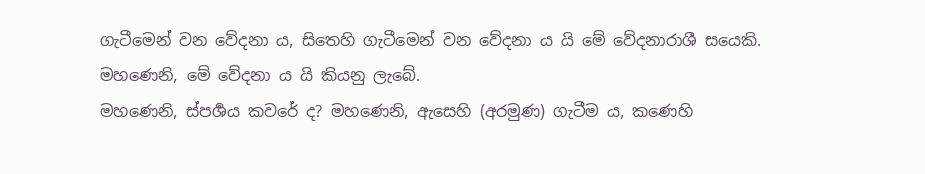ගැටීමෙන් වන වේදනා ය, සිතෙහි ගැටීමෙන් වන වේදනා ය යි මේ වේදනාරාශී සයෙකි. මහණෙනි, මේ වේදනා ය යි කියනු ලැබේ.
මහණෙනි, ස්පර්‍ශය කවරේ ද? මහණෙනි, ඇසෙහි (අරමුණ) ගැටීම ය, කණෙහි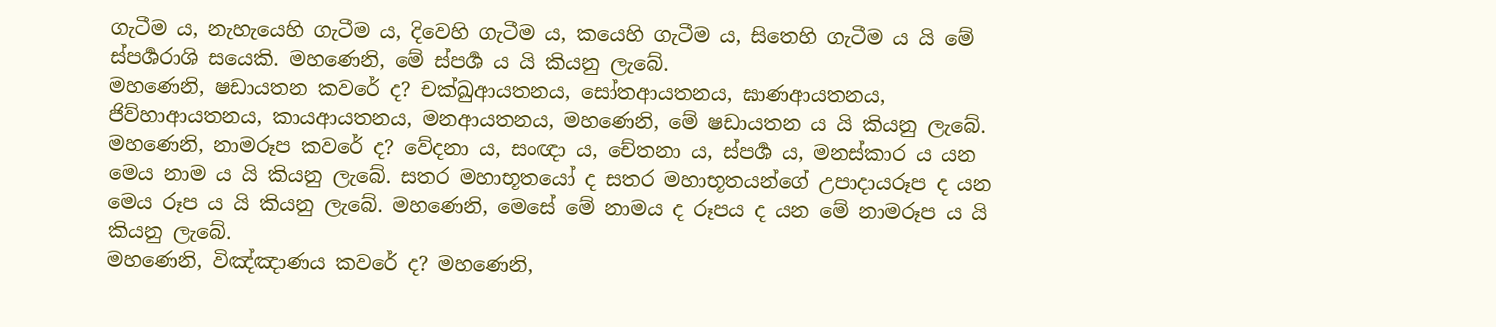ගැටීම ය, නැහැයෙහි ගැටීම ය, දිවෙහි ගැටීම ය, කයෙහි ගැටීම ය, සිතෙහි ගැටීම ය යි මේ ස්පර්‍ශරාශි සයෙකි. මහණෙනි, මේ ස්පර්‍ශ ය යි කියනු ලැබේ.
මහණෙනි, ෂඩායතන කවරේ ද? චක්ඛුආයතනය, සෝතආයතනය, ඝාණආයතනය, ජිව්හාආයතනය, කායආයතනය, මනආයතනය, මහණෙනි, මේ ෂඩායතන ය යි කියනු ලැබේ.
මහණෙනි, නාමරූප කවරේ ද? වේදනා ය, සංඥා ය, චේතනා ය, ස්පර්‍ශ ය, මනස්කාර ය යන මෙය නාම ය යි කියනු ලැබේ. සතර මහාභූතයෝ ද සතර මහාභූතයන්ගේ උපාදායරූප ද යන මෙය රූප ය යි කියනු ලැබේ. මහණෙනි, මෙසේ මේ නාමය ද රූපය ද යන මේ නාමරූප ය යි කියනු ලැබේ.
මහණෙනි, විඤ්ඤාණය කවරේ ද? මහණෙනි,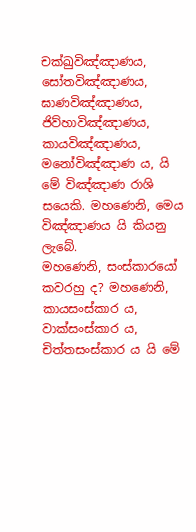චක්ඛුවිඤ්ඤාණය, සෝතවිඤ්ඤාණය, ඝාණවිඤ්ඤාණය, ජිව්හාවිඤ්ඤාණය, කායවිඤ්ඤාණය, මනෝවිඤ්ඤාණ ය, යි මේ විඤ්ඤාණ රාශි සයෙකි. මහණෙනි, මෙය විඤ්ඤාණය යි කියනු ලැබේ.
මහණෙනි, සංස්කාරයෝ කවරහු ද? මහණෙනි, කායසංස්කාර ය, වාක්සංස්කාර ය, චිත්තසංස්කාර ය යි මේ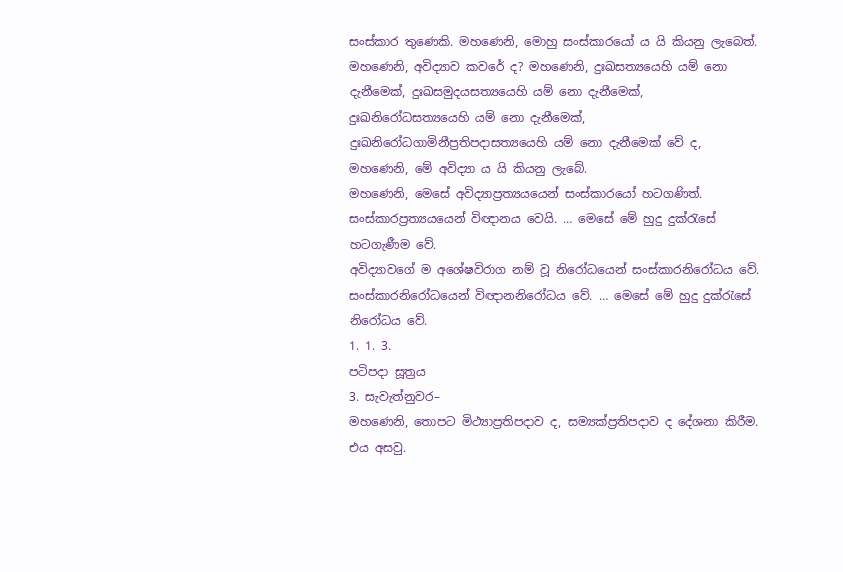සංස්කාර තුණෙකි. මහණෙනි, මොහු සංස්කාරයෝ ය යි කියනු ලැබෙත්.
මහණෙනි, අවිද්‍යාව කවරේ ද? මහණෙනි, දුඃඛසත්‍යයෙහි යම් නො දැනීමෙක්, දුඃඛසමුදයසත්‍යයෙහි යම් නො දැනීමෙක්, දුඃඛනිරෝධසත්‍යයෙහි යම් නො දැනීමෙක්, දුඃඛනිරෝධගාමිනීප්‍රතිපදාසත්‍යයෙහි යම් නො දැනීමෙක් වේ ද, මහණෙනි, මේ අවිද්‍යා ය යි කියනු ලැබේ.
මහණෙනි, මෙසේ අවිද්‍යාප්‍රත්‍යයයෙන් සංස්කාරයෝ හටගණිත්. සංස්කාරප්‍රත්‍යයයෙන් විඥානය වෙයි. … මෙසේ මේ හුදු දුක්රැසේ හටගැණීම වේ.
අවිද්‍යාවගේ ම අශේෂවිරාග නම් වූ නිරෝධයෙන් සංස්කාරනිරෝධය වේ. සංස්කාරනිරෝධයෙන් විඥානනිරෝධය වේ. … මෙසේ මේ හුදු දුක්රැසේ නිරෝධය වේ.
1. 1. 3.
පටිපදා සූත්‍රය
3. සැවැත්නුවර–
මහණෙනි, තොපට මිථ්‍යාප්‍රතිපදාව ද, සම්‍යක්ප්‍රතිපදාව ද දේශනා කිරීම. එය අසවු.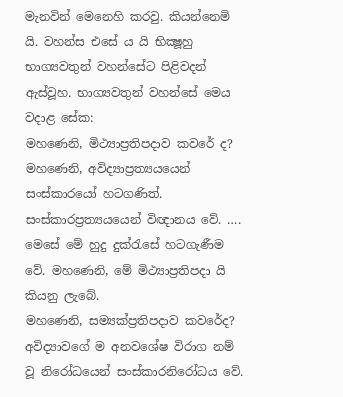මැනවින් මෙනෙහි කරවු. කියන්නෙමි යි. වහන්ස එසේ ය යි භික්‍ෂූහු භාග්‍යවතුන් වහන්සේට පිළිවදන් ඇස්වූහ. භාග්‍යවතුන් වහන්සේ මෙය වදාළ සේක:
මහණෙනි, මිථ්‍යාප්‍රතිපදාව කවරේ ද? මහණෙනි, අවිද්‍යාප්‍රත්‍යයයෙන් සංස්කාරයෝ හටගණිත්. සංස්කාරප්‍රත්‍යයයෙන් විඥානය වේ. …. මෙසේ මේ හුදු දුක්රැසේ හටගැණීම වේ. මහණෙනි, මේ මිථ්‍යාප්‍රතිපදා යි කියනු ලැබේ.
මහණෙනි, සම්‍යක්ප්‍රතිපදාව කවරේද? අවිද්‍යාවගේ ම අනවශේෂ විරාග නම් වූ නිරෝධයෙන් සංස්කාරනිරෝධය වේ.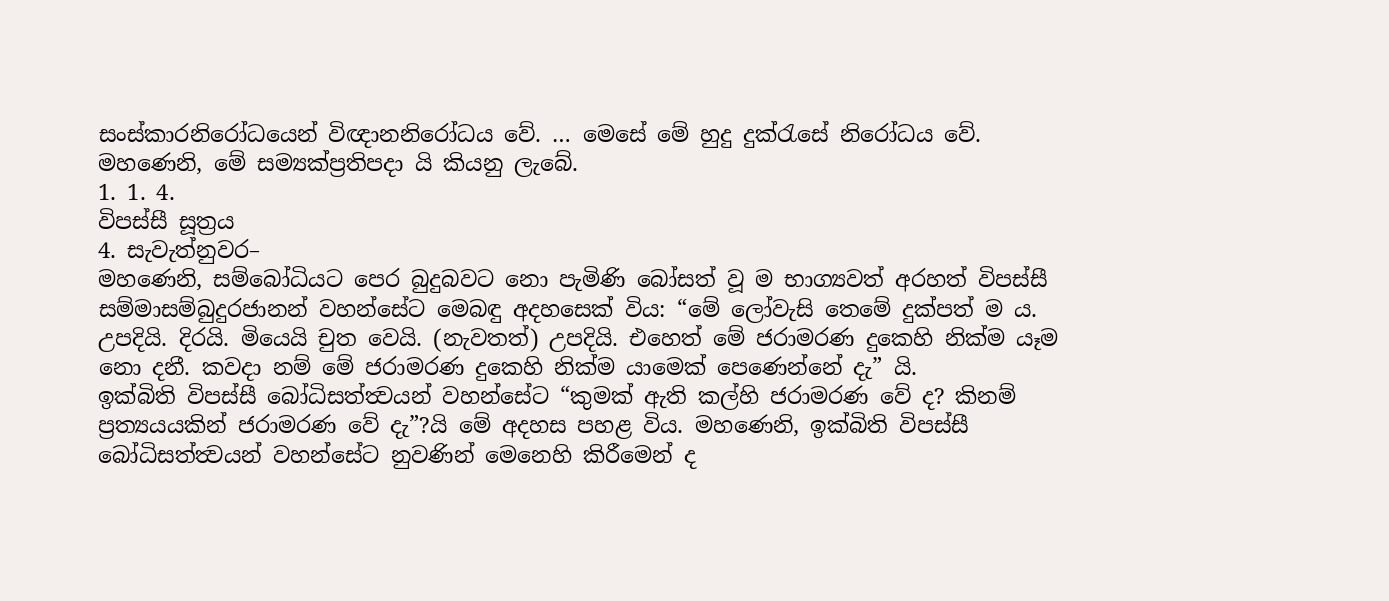සංස්කාරනිරෝධයෙන් විඥානනිරෝධය වේ. … මෙසේ මේ හුදු දුක්රැසේ නිරෝධය වේ. මහණෙනි, මේ සම්‍යක්ප්‍රතිපදා යි කියනු ලැබේ.
1. 1. 4.
විපස්සී සූත්‍රය
4. සැවැත්නුවර–
මහණෙනි, සම්බෝධියට පෙර බුදුබවට නො පැමිණි බෝසත් වූ ම භාග්‍යවත් අරහත් විපස්සී සම්මාසම්බුදුරජානන් වහන්සේට මෙබඳු අදහසෙක් විය: “මේ ලෝවැසි තෙමේ දුක්පත් ම ය. උපදියි. දිරයි. මියෙයි චුත වෙයි. (නැවතත්) උපදියි. එහෙත් මේ ජරාමරණ දුකෙහි නික්ම යෑම නො දනී. කවදා නම් මේ ජරාමරණ දුකෙහි නික්ම යාමෙක් පෙණෙන්නේ දැ” යි.
ඉක්බිති විපස්සී බෝධිසත්ත්‍වයන් වහන්සේට “කුමක් ඇති කල්හි ජරාමරණ වේ ද? කිනම් ප්‍රත්‍යයයකින් ජරාමරණ වේ දැ”?යි මේ අදහස පහළ විය. මහණෙනි, ඉක්බිති විපස්සී බෝධිසත්ත්‍වයන් වහන්සේට නුවණින් මෙනෙහි කිරීමෙන් ද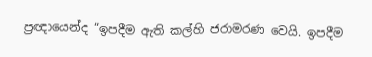ප්‍රඥායෙන්ද “ඉපදීම ඇති කල්හි ජරාමරණ වෙයි. ඉපදීම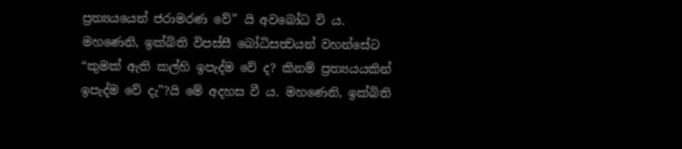ප්‍රත්‍යයයෙන් ජරාමරණ වේ” යි අවබෝධ වි ය.
මහණෙනි, ඉක්බිති විපස්සී බෝධිසත්‍වයන් වහන්සේට “කුමක් ඇති කල්හි ඉපැද්ම වේ ද? කිනම් ප්‍රත්‍යයයකින් ඉපැද්ම වේ දැ”?යි මේ අදහස වී ය. මහණෙනි, ඉක්බිති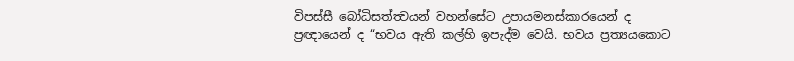විපස්සී බෝධිසත්ත්‍වයන් වහන්සේට උපායමනස්කාරයෙන් ද ප්‍රඥායෙන් ද “භවය ඇති කල්හි ඉපැද්ම වෙයි. භවය ප්‍රත්‍යයකොට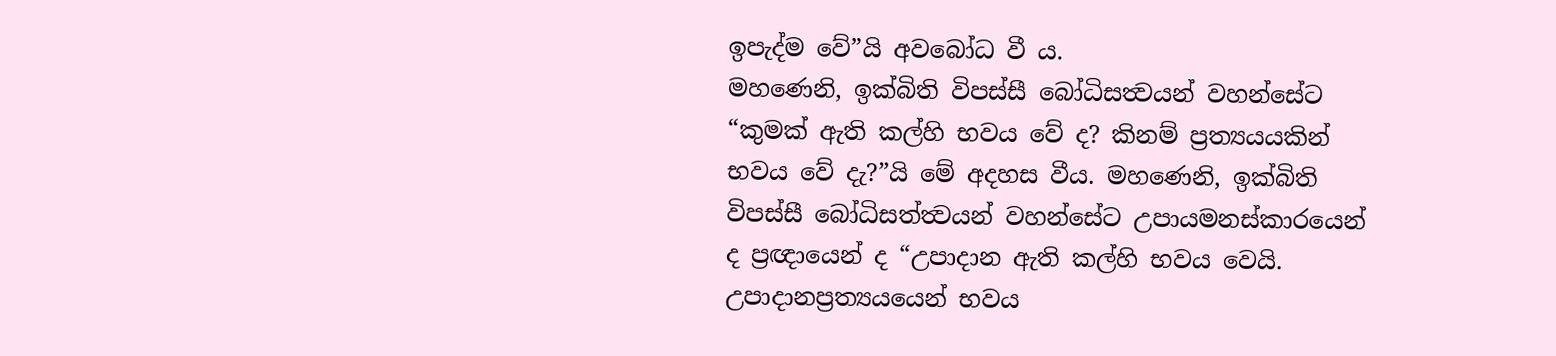ඉපැද්ම වේ”යි අවබෝධ වී ය.
මහණෙනි, ඉක්බිති විපස්සී බෝධිසත්‍වයන් වහන්සේට “කුමක් ඇති කල්හි භවය වේ ද? කිනම් ප්‍රත්‍යයයකින් භවය වේ දැ?”යි මේ අදහස වීය. මහණෙනි, ඉක්බිති විපස්සී බෝධිසත්ත්‍වයන් වහන්සේට උපායමනස්කාරයෙන් ද ප්‍රඥායෙන් ද “උපාදාන ඇති කල්හි භවය වෙයි. උපාදානප්‍රත්‍යයයෙන් භවය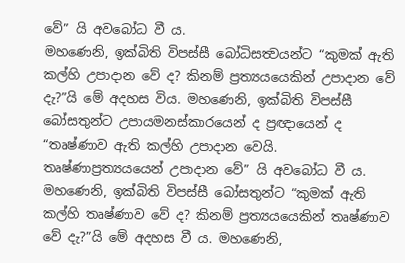වේ” යි අවබෝධ වී ය.
මහණෙනි, ඉක්බිති විපස්සී බෝධිසත්‍වයන්ට “කුමක් ඇති කල්හි උපාදාන වේ ද? කිනම් ප්‍රත්‍යයයෙකින් උපාදාන වේ දැ?”යි මේ අදහස විය. මහණෙනි, ඉක්බිති විපස්සී බෝසතුන්ට උපායමනස්කාරයෙන් ද ප්‍රඥායෙන් ද “තෘෂ්ණාව ඇති කල්හි උපාදාන වෙයි. තෘෂ්ණාප්‍රත්‍යයයෙන් උපාදාන වේ” යි අවබෝධ වී ය.
මහණෙනි, ඉක්බිති විපස්සී බෝසතුන්ට “කුමක් ඇති කල්හි තෘෂ්ණාව වේ ද? කිනම් ප්‍රත්‍යයයෙකින් තෘෂ්ණාව වේ දැ?”යි මේ අදහස වී ය. මහණෙනි,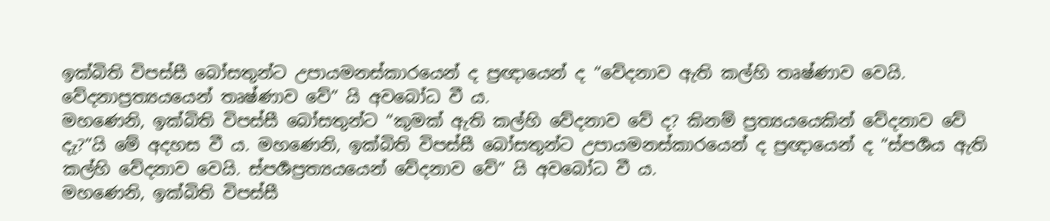ඉක්බිති විපස්සී බෝසතුන්ට උපායමනස්කාරයෙන් ද ප්‍රඥායෙන් ද “වේදනාව ඇති කල්හි තෘෂ්ණාව වෙයි. වේදනාප්‍රත්‍යයයෙන් තෘෂ්ණාව වේ” යි අවබෝධ වී ය.
මහණෙනි, ඉක්බිති විපස්සී බෝසතුන්ට “කුමක් ඇති කල්හි වේදනාව වේ ද? කිනම් ප්‍රත්‍යයයෙකින් වේදනාව වේ දැ?”යි මේ අදහස වී ය. මහණෙනි, ඉක්බිති විපස්සී බෝසතුන්ට උපායමනස්කාරයෙන් ද ප්‍රඥායෙන් ද “ස්පර්‍ශය ඇති කල්හි වේදනාව වෙයි. ස්පර්‍ශප්‍රත්‍යයයෙන් වේදනාව වේ” යි අවබෝධ වී ය.
මහණෙනි, ඉක්බිති විපස්සී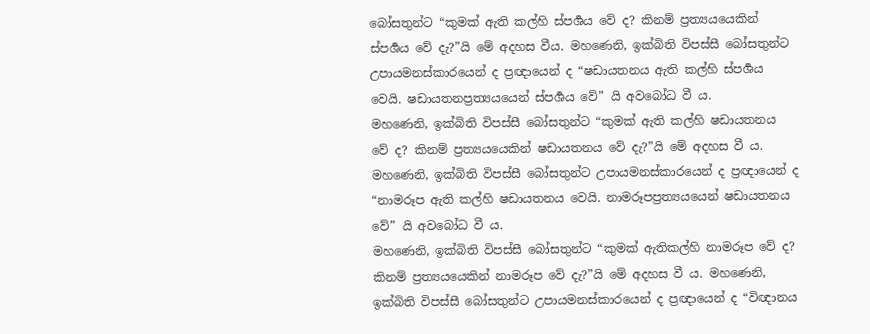බෝසතුන්ට “කුමක් ඇති කල්හි ස්පර්‍ශය වේ ද? කිනම් ප්‍රත්‍යයයෙකින් ස්පර්‍ශය වේ දැ?”යි මේ අදහස වීය. මහණෙනි, ඉක්බිති විපස්සී බෝසතුන්ට උපායමනස්කාරයෙන් ද ප්‍රඥායෙන් ද “ෂඩායතනය ඇති කල්හි ස්පර්‍ශය වෙයි. ෂඩායතනප්‍රත්‍යයයෙන් ස්පර්‍ශය වේ” යි අවබෝධ වී ය.
මහණෙනි, ඉක්බිති විපස්සී බෝසතුන්ට “කුමක් ඇති කල්හි ෂඩායතනය වේ ද? කිනම් ප්‍රත්‍යයයෙකින් ෂඩායතනය වේ දැ?”යි මේ අදහස වී ය. මහණෙනි, ඉක්බිති විපස්සී බෝසතුන්ට උපායමනස්කාරයෙන් ද ප්‍රඥායෙන් ද “නාමරූප ඇති කල්හි ෂඩායතනය වෙයි. නාමරූපප්‍රත්‍යයයෙන් ෂඩායතනය වේ” යි අවබෝධ වී ය.
මහණෙනි, ඉක්බිති විපස්සී බෝසතුන්ට “කුමක් ඇතිකල්හි නාමරූප වේ ද? කිනම් ප්‍රත්‍යයයෙකින් නාමරූප වේ දැ?”යි මේ අදහස වී ය. මහණෙනි, ඉක්බිති විපස්සී බෝසතුන්ට උපායමනස්කාරයෙන් ද ප්‍රඥායෙන් ද “විඥානය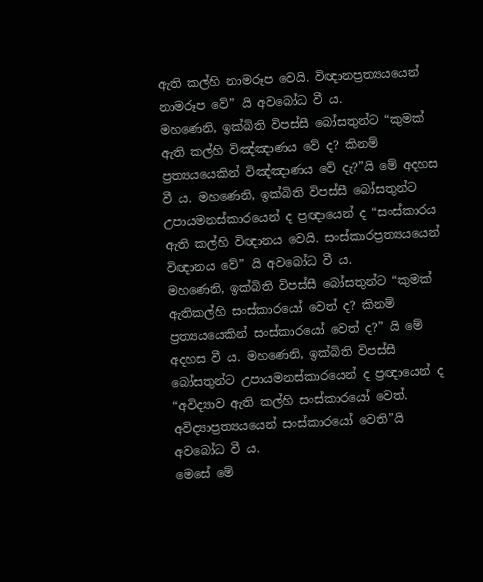ඇති කල්හි නාමරූප වෙයි. විඥානප්‍රත්‍යයයෙන් නාමරූප වේ” යි අවබෝධ වී ය.
මහණෙනි, ඉක්බිති විපස්සී බෝසතුන්ට “කුමක් ඇති කල්හි විඤ්ඤාණය වේ ද? කිනම් ප්‍රත්‍යයයෙකින් විඤ්ඤාණය වේ දැ?”යි මේ අදහස වී ය. මහණෙනි, ඉක්බිති විපස්සී බෝසතුන්ට උපායමනස්කාරයෙන් ද ප්‍රඥායෙන් ද “සංස්කාරය ඇති කල්හි විඥානය වෙයි. සංස්කාරප්‍රත්‍යයයෙන් විඥානය වේ” යි අවබෝධ වී ය.
මහණෙනි, ඉක්බිති විපස්සී බෝසතුන්ට “කුමක් ඇතිකල්හි සංස්කාරයෝ වෙත් ද? කිනම් ප්‍රත්‍යයයෙකින් සංස්කාරයෝ වෙත් ද?” යි මේ අදහස වී ය. මහණෙනි, ඉක්බිති විපස්සී බෝසතුන්ට උපායමනස්කාරයෙන් ද ප්‍රඥායෙන් ද “අවිද්‍යාව ඇති කල්හි සංස්කාරයෝ වෙත්. අවිද්‍යාප්‍රත්‍යයයෙන් සංස්කාරයෝ වෙති”යි අවබෝධ වී ය.
මෙසේ මේ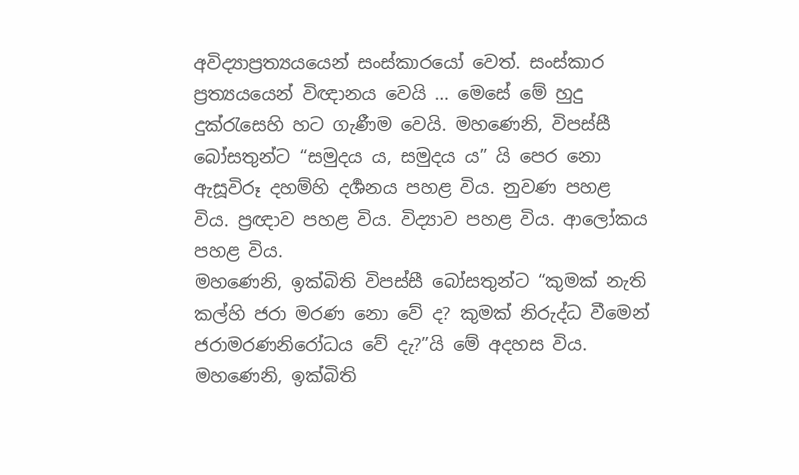අවිද්‍යාප්‍රත්‍යයයෙන් සංස්කාරයෝ වෙත්. සංස්කාර ප්‍රත්‍යයයෙන් විඥානය වෙයි … මෙසේ මේ හුදු දුක්රැසෙහි හට ගැණීම වෙයි. මහණෙනි, විපස්සී බෝසතුන්ට “සමුදය ය, සමුදය ය” යි පෙර නො ඇසූවිරූ දහම්හි දර්‍ශනය පහළ විය. නුවණ පහළ විය. ප්‍රඥාව පහළ විය. විද්‍යාව පහළ විය. ආලෝකය පහළ විය.
මහණෙනි, ඉක්බිති විපස්සී බෝසතුන්ට “කුමක් නැති කල්හි ජරා මරණ නො වේ ද? කුමක් නිරුද්ධ වීමෙන් ජරාමරණනිරෝධය වේ දැ?”යි මේ අදහස විය. මහණෙනි, ඉක්බිති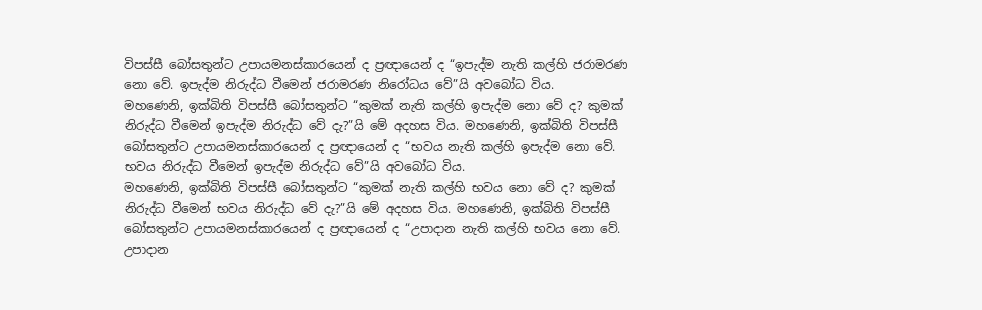විපස්සී බෝසතුන්ට උපායමනස්කාරයෙන් ද ප්‍රඥායෙන් ද “ඉපැද්ම නැති කල්හි ජරාමරණ නො වේ. ඉපැද්ම නිරුද්ධ වීමෙන් ජරාමරණ නිරෝධය වේ”යි අවබෝධ විය.
මහණෙනි, ඉක්බිති විපස්සී බෝසතුන්ට “කුමක් නැති කල්හි ඉපැද්ම නො වේ ද? කුමක් නිරුද්ධ වීමෙන් ඉපැද්ම නිරුද්ධ වේ දැ?”යි මේ අදහස විය. මහණෙනි, ඉක්බිති විපස්සී බෝසතුන්ට උපායමනස්කාරයෙන් ද ප්‍රඥායෙන් ද “භවය නැති කල්හි ඉපැද්ම නො වේ. භවය නිරුද්ධ වීමෙන් ඉපැද්ම නිරුද්ධ වේ”යි අවබෝධ විය.
මහණෙනි, ඉක්බිති විපස්සී බෝසතුන්ට “කුමක් නැති කල්හි භවය නො වේ ද? කුමක් නිරුද්ධ වීමෙන් භවය නිරුද්ධ වේ දැ?”යි මේ අදහස විය. මහණෙනි, ඉක්බිති විපස්සී බෝසතුන්ට උපායමනස්කාරයෙන් ද ප්‍රඥායෙන් ද “උපාදාන නැති කල්හි භවය නො වේ. උපාදාන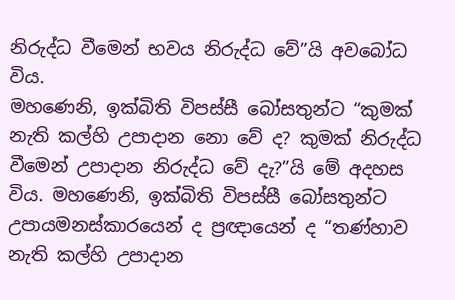නිරුද්ධ වීමෙන් භවය නිරුද්ධ වේ”යි අවබෝධ විය.
මහණෙනි, ඉක්බිති විපස්සී බෝසතුන්ට “කුමක් නැති කල්හි උපාදාන නො වේ ද? කුමක් නිරුද්ධ වීමෙන් උපාදාන නිරුද්ධ වේ දැ?”යි මේ අදහස විය. මහණෙනි, ඉක්බිති විපස්සී බෝසතුන්ට උපායමනස්කාරයෙන් ද ප්‍රඥායෙන් ද “තණ්හාව නැති කල්හි උපාදාන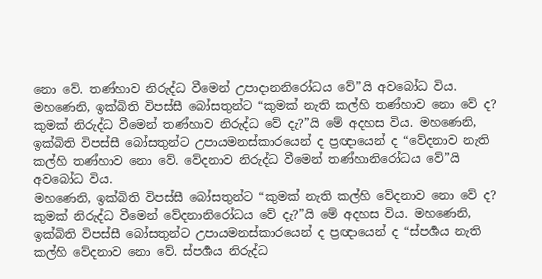නො වේ. තණ්හාව නිරුද්ධ වීමෙන් උපාදානනිරෝධය වේ”යි අවබෝධ විය.
මහණෙනි, ඉක්බිති විපස්සී බෝසතුන්ට “කුමක් නැති කල්හි තණ්හාව නො වේ ද? කුමක් නිරුද්ධ වීමෙන් තණ්හාව නිරුද්ධ වේ දැ?”යි මේ අදහස විය. මහණෙනි, ඉක්බිති විපස්සී බෝසතුන්ට උපායමනස්කාරයෙන් ද ප්‍රඥායෙන් ද “වේදනාව නැති කල්හි තණ්හාව නො වේ. වේදනාව නිරුද්ධ වීමෙන් තණ්හානිරෝධය වේ”යි අවබෝධ විය.
මහණෙනි, ඉක්බිති විපස්සී බෝසතුන්ට “කුමක් නැති කල්හි වේදනාව නො වේ ද? කුමක් නිරුද්ධ වීමෙන් වේදනානිරෝධය වේ දැ?”යි මේ අදහස විය. මහණෙනි, ඉක්බිති විපස්සී බෝසතුන්ට උපායමනස්කාරයෙන් ද ප්‍රඥායෙන් ද “ස්පර්‍ශය නැති කල්හි වේදනාව නො වේ. ස්පර්‍ශය නිරුද්ධ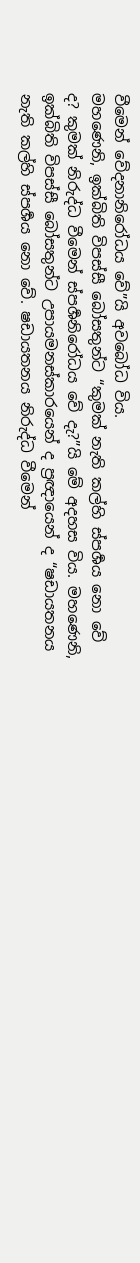වීමෙන් වේදනානිරෝධය වේ”යි අවබෝධ විය.
මහණෙනි, ඉක්බිති විපස්සී බෝසතුන්ට “කුමක් නැති කල්හි ස්පර්‍ශය නො වේ ද? කුමක් නිරුද්ධ වීමෙන් ස්පර්‍ශනිරෝධය වේ දැ?”යි මේ අදහස විය. මහණෙනි, ඉක්බිති විපස්සී බෝසතුන්ට උපායමනස්කාරයෙන් ද ප්‍රඥායෙන් ද “ෂඩායතනය නැති කල්හි ස්පර්‍ශය නො වේ. ෂඩායතනය නිරුද්ධ වීමෙන්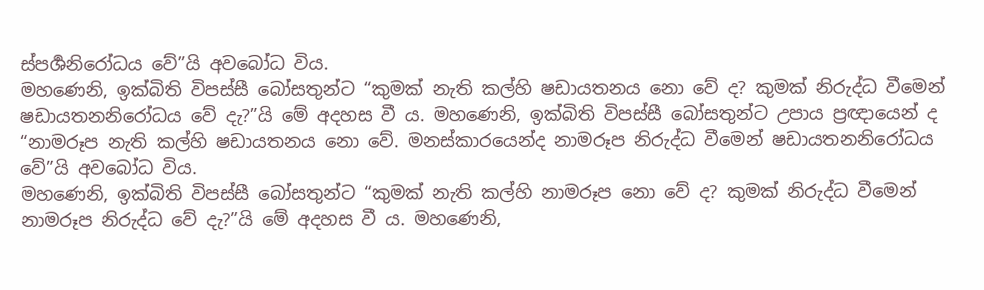ස්පර්‍ශනිරෝධය වේ”යි අවබෝධ විය.
මහණෙනි, ඉක්බිති විපස්සී බෝසතුන්ට “කුමක් නැති කල්හි ෂඩායතනය නො වේ ද? කුමක් නිරුද්ධ වීමෙන් ෂඩායතනනිරෝධය වේ දැ?”යි මේ අදහස වී ය. මහණෙනි, ඉක්බිති විපස්සී බෝසතුන්ට උපාය ප්‍රඥායෙන් ද “නාමරූප නැති කල්හි ෂඩායතනය නො වේ. මනස්කාරයෙන්ද නාමරූප නිරුද්ධ වීමෙන් ෂඩායතනනිරෝධය වේ”යි අවබෝධ විය.
මහණෙනි, ඉක්බිති විපස්සී බෝසතුන්ට “කුමක් නැති කල්හි නාමරූප නො වේ ද? කුමක් නිරුද්ධ වීමෙන් නාමරූප නිරුද්ධ වේ දැ?”යි මේ අදහස වී ය. මහණෙනි,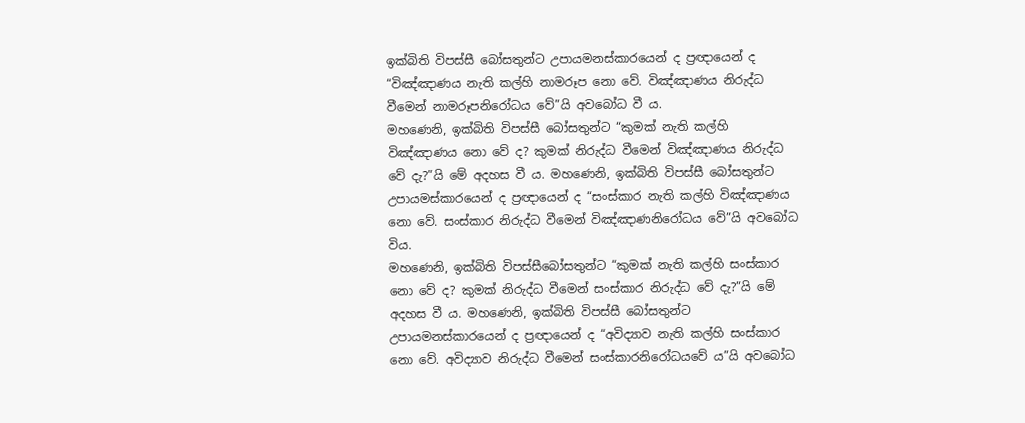ඉක්බිති විපස්සී බෝසතුන්ට උපායමනස්කාරයෙන් ද ප්‍රඥායෙන් ද “විඤ්ඤාණය නැති කල්හි නාමරූප නො වේ. විඤ්ඤාණය නිරුද්ධ වීමෙන් නාමරූපනිරෝධය වේ”යි අවබෝධ වී ය.
මහණෙනි, ඉක්බිති විපස්සී බෝසතුන්ට “කුමක් නැති කල්හි විඤ්ඤාණය නො වේ ද? කුමක් නිරුද්ධ වීමෙන් විඤ්ඤාණය නිරුද්ධ වේ දැ?”යි මේ අදහස වී ය. මහණෙනි, ඉක්බිති විපස්සී බෝසතුන්ට උපායමස්කාරයෙන් ද ප්‍රඥායෙන් ද “සංස්කාර නැති කල්හි විඤ්ඤාණය නො වේ. සංස්කාර නිරුද්ධ වීමෙන් විඤ්ඤාණනිරෝධය වේ”යි අවබෝධ විය.
මහණෙනි, ඉක්බිති විපස්සීබෝසතුන්ට “කුමක් නැති කල්හි සංස්කාර නො වේ ද? කුමක් නිරුද්ධ වීමෙන් සංස්කාර නිරුද්ධ වේ දැ?”යි මේ අදහස වී ය. මහණෙනි, ඉක්බිති විපස්සී බෝසතුන්ට උපායමනස්කාරයෙන් ද ප්‍රඥායෙන් ද “අවිද්‍යාව නැති කල්හි සංස්කාර නො වේ. අවිද්‍යාව නිරුද්ධ වීමෙන් සංස්කාරනිරෝධයවේ ය”යි අවබෝධ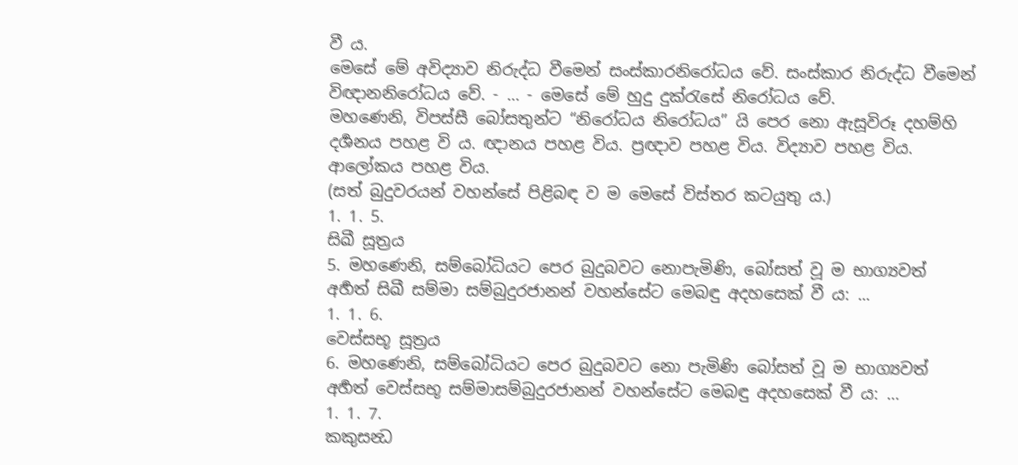වී ය.
මෙසේ මේ අවිද්‍යාව නිරුද්ධ වීමෙන් සංස්කාරනිරෝධය වේ. සංස්කාර නිරුද්ධ වීමෙන් විඥානනිරෝධය වේ. - … - මෙසේ මේ හුදු දුක්රැසේ නිරෝධය වේ.
මහණෙනි, විපස්සී බෝසතුන්ට “නිරෝධය නිරෝධය” යි පෙර නො ඇසූවිරූ දහම්හි දර්‍ශනය පහළ වි ය. ඥානය පහළ විය. ප්‍රඥාව පහළ විය. විද්‍යාව පහළ විය. ආලෝකය පහළ විය.
(සත් බුදුවරයන් වහන්සේ පිළිබඳ ව ම මෙසේ විස්තර කටයුතු ය.)
1. 1. 5.
සිඛී සූත්‍රය
5. මහණෙනි, සම්බෝධියට පෙර බුදුබවට නොපැමිණි, බෝසත් වූ ම භාග්‍යවත් අර්‍හත් සිඛී සම්මා සම්බුදුරජානන් වහන්සේට මෙබඳු අදහසෙක් වී ය: ...
1. 1. 6.
වෙස්සභූ සූත්‍රය
6. මහණෙනි, සම්බෝධියට පෙර බුදුබවට නො පැමිණි බෝසත් වූ ම භාග්‍යවත් අර්‍හත් වෙස්සභූ සම්මාසම්බුදුරජානන් වහන්සේට මෙබඳු අදහසෙක් වී ය: …
1. 1. 7.
කකුසන්‍ධ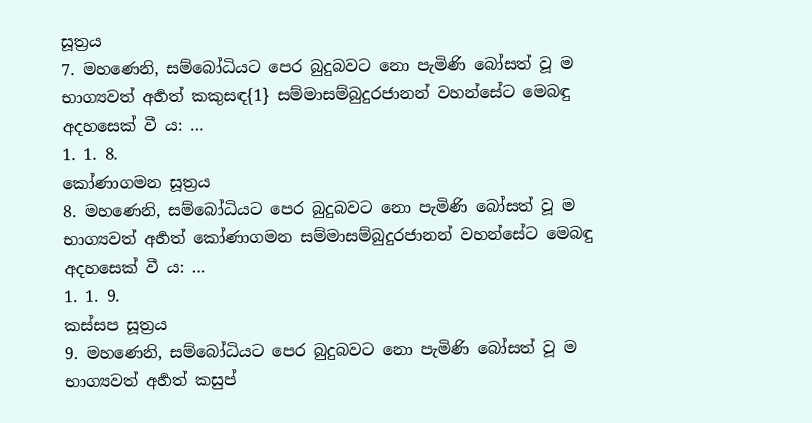සූත්‍රය
7. මහණෙනි, සම්බෝධියට පෙර බුදුබවට නො පැමිණි බෝසත් වූ ම භාග්‍යවත් අර්‍හත් කකුසඳ{1} සම්මාසම්බුදුරජානන් වහන්සේට මෙබඳු අදහසෙක් වී ය: …
1. 1. 8.
කෝණාගමන සූත්‍රය
8. මහණෙනි, සම්බෝධියට පෙර බුදුබවට නො පැමිණි බෝසත් වූ ම භාග්‍යවත් අර්‍හත් කෝණාගමන සම්මාසම්බුදුරජානන් වහන්සේට මෙබඳු අදහසෙක් වී ය: …
1. 1. 9.
කස්සප සූත්‍රය
9. මහණෙනි, සම්බෝධියට පෙර බුදුබවට නො පැමිණි බෝසත් වූ ම භාග්‍යවත් අර්‍හත් කසුප්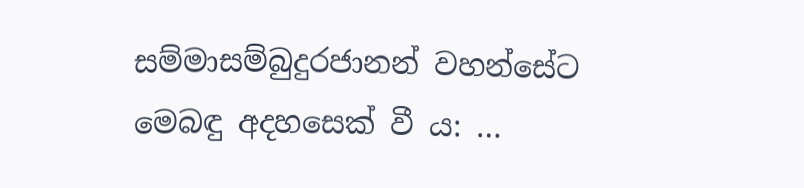සම්මාසම්බුදුරජානන් වහන්සේට මෙබඳු අදහසෙක් වී ය: …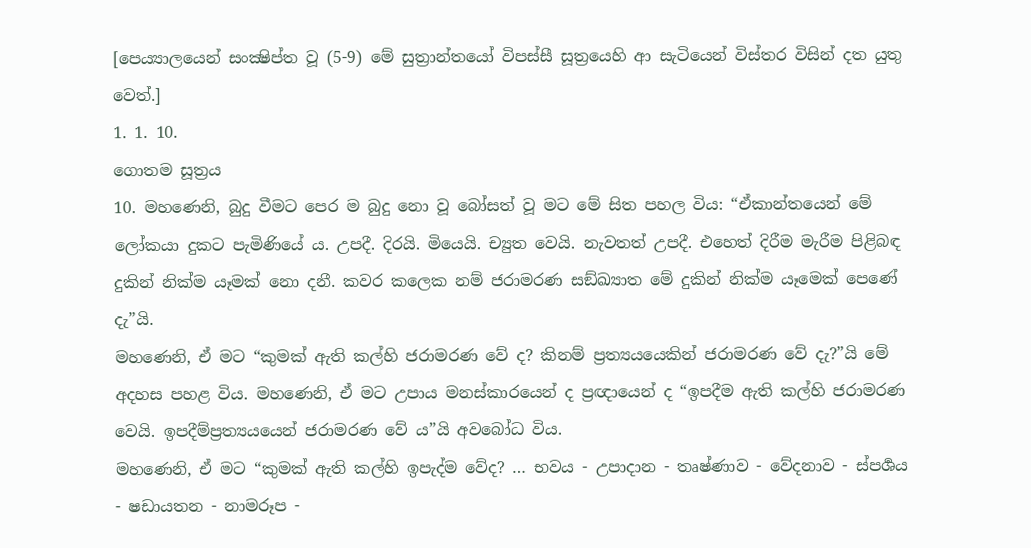[පෙය්‍යාලයෙන් සංක්‍ෂිප්ත වූ (5-9) මේ සුත්‍රාන්තයෝ විපස්සී සූත්‍රයෙහි ආ සැටියෙන් විස්තර විසින් දත යුතු වෙත්.]
1. 1. 10.
ගොතම සූත්‍රය
10. මහණෙනි, බුදු වීමට පෙර ම බුදු නො වූ බෝසත් වූ මට මේ සිත පහල විය: “ඒකාන්තයෙන් මේ ලෝකයා දුකට පැමිණියේ ය. උපදී. දිරයි. මියෙයි. ච්‍යුත වෙයි. නැවතත් උපදී. එහෙත් දිරීම මැරීම පිළිබඳ දුකින් නික්ම යෑමක් නො දනී. කවර කලෙක නම් ජරාමරණ සඞ්ඛ්‍යාත මේ දුකින් නික්ම යෑමෙක් පෙණේ දැ”යි.
මහණෙනි, ඒ මට “කුමක් ඇති කල්හි ජරාමරණ වේ ද? කිනම් ප්‍රත්‍යයයෙකින් ජරාමරණ වේ දැ?”යි මේ අදහස පහළ විය. මහණෙනි, ඒ මට උපාය මනස්කාරයෙන් ද ප්‍රඥායෙන් ද “ඉපදීම ඇති කල්හි ජරාමරණ වෙයි. ඉපදීම්ප්‍රත්‍යයයෙන් ජරාමරණ වේ ය”යි අවබෝධ විය.
මහණෙනි, ඒ මට “කුමක් ඇති කල්හි ඉපැද්ම වේද? … භවය - උපාදාන - තෘෂ්ණාව - වේදනාව - ස්පර්‍ශය - ෂඩායතන - නාමරූප -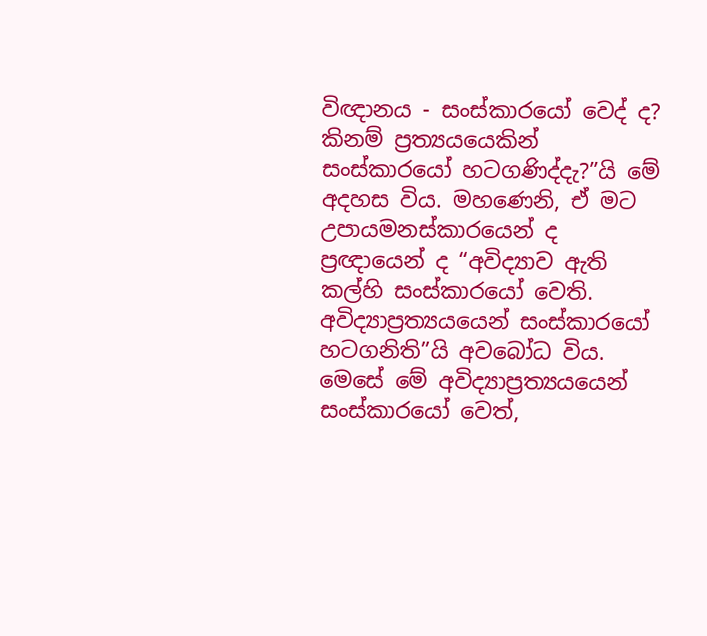විඥානය - සංස්කාරයෝ වෙද් ද? කිනම් ප්‍රත්‍යයයෙකින් සංස්කාරයෝ හටගණිද්දැ?”යි මේ අදහස විය. මහණෙනි, ඒ මට උපායමනස්කාරයෙන් ද ප්‍රඥායෙන් ද “අවිද්‍යාව ඇති කල්හි සංස්කාරයෝ වෙති. අවිද්‍යාප්‍රත්‍යයයෙන් සංස්කාරයෝ හටගනිති”යි අවබෝධ විය.
මෙසේ මේ අවිද්‍යාප්‍රත්‍යයයෙන් සංස්කාරයෝ වෙත්,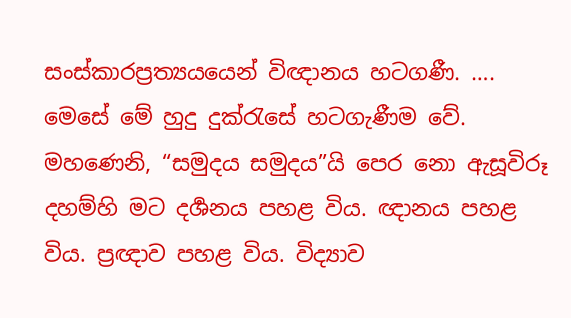සංස්කාරප්‍රත්‍යයයෙන් විඥානය හටගණී. …. මෙසේ මේ හුදු දුක්රැසේ හටගැණීම වේ.
මහණෙනි, “සමුදය සමුදය”යි පෙර නො ඇසූවිරූ දහම්හි මට දර්‍ශනය පහළ විය. ඥානය පහළ විය. ප්‍රඥාව පහළ විය. විද්‍යාව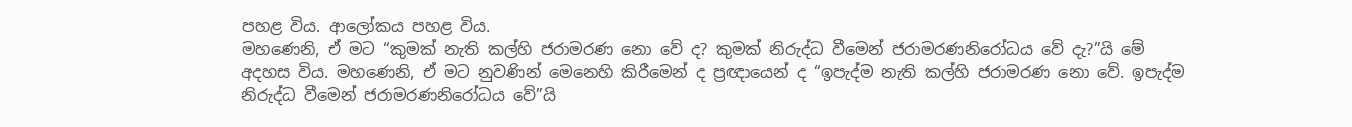පහළ විය. ආලෝකය පහළ විය.
මහණෙනි, ඒ මට “කුමක් නැති කල්හි ජරාමරණ නො වේ ද? කුමක් නිරුද්ධ වීමෙන් ජරාමරණනිරෝධය වේ දැ?”යි මේ අදහස විය. මහණෙනි, ඒ මට නුවණින් මෙනෙහි කිරීමෙන් ද ප්‍රඥායෙන් ද “ඉපැද්ම නැති කල්හි ජරාමරණ නො වේ. ඉපැද්ම නිරුද්ධ වීමෙන් ජරාමරණනිරෝධය වේ”යි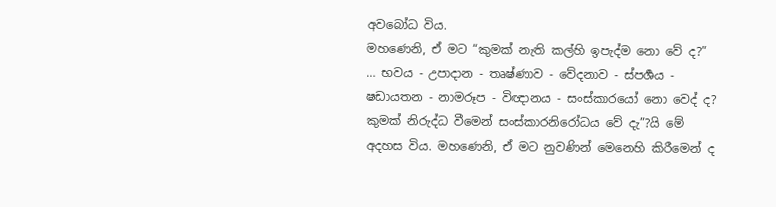අවබෝධ විය.
මහණෙනි, ඒ මට “කුමක් නැති කල්හි ඉපැද්ම නො වේ ද?” … භවය - උපාදාන - තෘෂ්ණාව - වේදනාව - ස්පර්‍ශය - ෂඩායතන - නාමරූප - විඥානය - සංස්කාරයෝ නො වෙද් ද? කුමක් නිරුද්ධ වීමෙන් සංස්කාරනිරෝධය වේ දැ”?යි මේ අදහස විය. මහණෙනි, ඒ මට නුවණින් මෙනෙහි කිරීමෙන් ද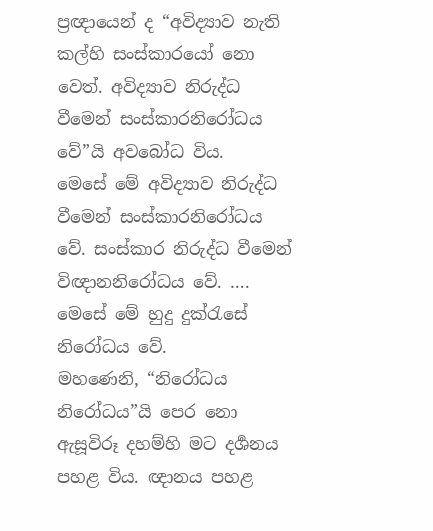ප්‍රඥායෙන් ද “අවිද්‍යාව නැති කල්හි සංස්කාරයෝ නො වෙත්. අවිද්‍යාව නිරුද්ධ වීමෙන් සංස්කාරනිරෝධය වේ”යි අවබෝධ විය.
මෙසේ මේ අවිද්‍යාව නිරුද්ධ වීමෙන් සංස්කාරනිරෝධය වේ. සංස්කාර නිරුද්ධ වීමෙන් විඥානනිරෝධය වේ. …. මෙසේ මේ හුදු දුක්රැසේ නිරෝධය වේ.
මහණෙනි, “නිරෝධය නිරෝධය”යි පෙර නො ඇසූවිරූ දහම්හි මට දර්‍ශනය පහළ විය. ඥානය පහළ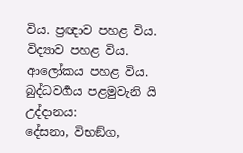විය. ප්‍රඥාව පහළ විය. විද්‍යාව පහළ විය. ආලෝකය පහළ විය.
බුද්ධවර්‍ගය පළමුවැනි යි
උද්දානය:
දේසනා, විභඞ්ග,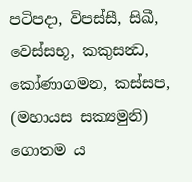පටිපදා, විපස්සී, සිඛී, වෙස්සභූ, කකුසන්‍ධ, කෝණාගමන, කස්සප, (මහායස සක්‍යමුනි) ගොතම ය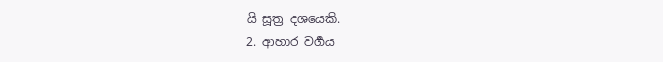යි සූත්‍ර දශයෙකි.
2. ආහාර වර්‍ගය